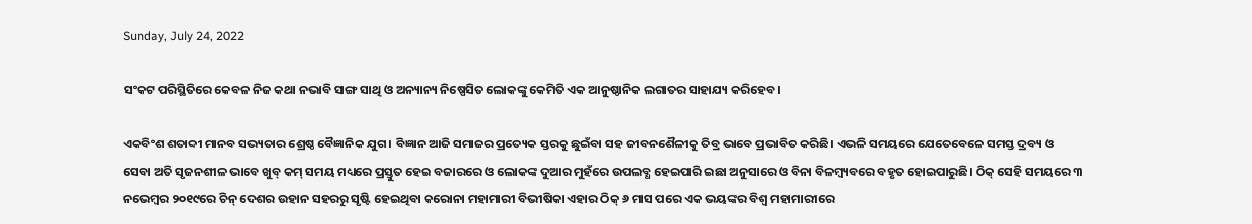Sunday, July 24, 2022

ସଂକଟ ପରିସ୍ଥିତିରେ କେବଳ ନିଜ କଥା ନଭାବି ସାଙ୍ଗ ସାଥି ଓ ଅନ୍ୟାନ୍ୟ ନିଷ୍ପେସିତ ଲୋକଙ୍କୁ କେମିତି ଏକ ଆନୁଷ୍ଠାନିକ ଲଗାତର ସାହାଯ୍ୟ କରିହେବ।

ଏକବିଂଶ ଶତାବ୍ଦୀ ମାନବ ସଭ୍ୟତାର ଶ୍ରେଷ୍ଠ ବୈଜ୍ଞାନିକ ଯୁଗ। ବିଜ୍ଞାନ ଆଜି ସମାଜର ପ୍ରତ୍ୟେକ ସ୍ତରକୁ ଛୁଇଁବା ସହ ଜୀବନଶୈଳୀକୁ ତିବ୍ର ଭାବେ ପ୍ରଭାବିତ କରିଛି। ଏଭଳି ସମୟରେ ଯେତେବେଳେ ସମସ୍ତ ଦ୍ରବ୍ୟ ଓ ସେବା ଅତି ସୃଜନଶୀଳ ଭାବେ ଖୁବ୍ କମ୍ ସମୟ ମଧ୍ୟରେ ପ୍ରସ୍ତୁତ ହେଇ ବଜାରରେ ଓ ଲୋକଙ୍କ ଦୁଆର ମୁହଁରେ ଉପଲବ୍ଧ ହେଇପାରି ଇଛା ଅନୁସାରେ ଓ ବିନା ବିଳମ୍ବ୍ୟବରେ ବହୃତ ହୋଇପାରୁଛି। ଠିକ୍ ସେହି ସମୟରେ ୩ ନଭେମ୍ବର ୨୦୧୯ରେ ଚିନ୍ ଦେଶର ଉହାନ ସହରରୁ ସୃଷ୍ଟି ହେଇଥିବା କରୋନା ମହାମାରୀ ବିଭୀଷିକା ଏହାର ଠିକ୍ ୬ ମାସ ପରେ ଏକ ଭୟଙ୍କର ବିଶ୍ଵ ମହାମାରୀରେ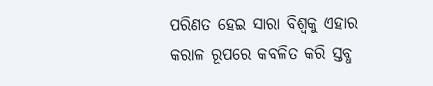ପରିଣତ ହେଇ ସାରା ବିଶ୍ବକୁ ଏହାର କରାଳ ରୂପରେ କବଳିତ କରି ସ୍ତବ୍ଧ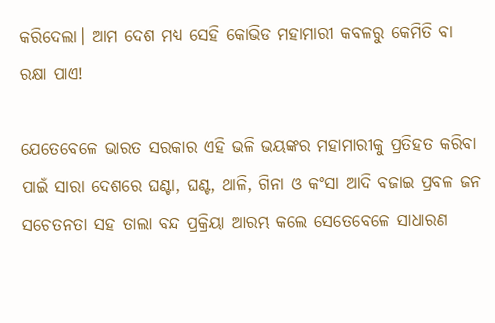କରିଦେଲା। ଆମ ଦେଶ ମଧ୍ୟ ସେହି କୋଭିଡ ମହାମାରୀ କବଳରୁ କେମିତି ବା ରକ୍ଷା ପାଏ!

ଯେତେବେଳେ ଭାରତ ସରକାର ଏହି ଭଳି ଭୟଙ୍କର ମହାମାରୀକୁ ପ୍ରତିହତ କରିବା ପାଇଁ ସାରା ଦେଶରେ ଘଣ୍ଟା, ଘଣ୍ଟ, ଥାଳି, ଗିନା ଓ କଂସା ଆଦି ବଜାଇ ପ୍ରବଳ ଜନ ସଚେତନତା ସହ ତାଲା ବନ୍ଦ ପ୍ରକ୍ରିୟା ଆରମ୍ଭ କଲେ ସେତେବେଳେ ସାଧାରଣ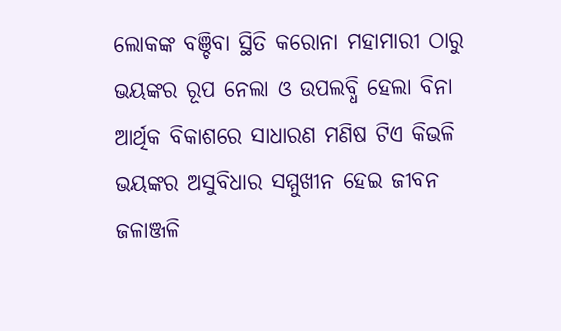ଲୋକଙ୍କ ବଞ୍ଚିବା ସ୍ଥିତି କରୋନା ମହାମାରୀ ଠାରୁ ଭୟଙ୍କର ରୂପ ନେଲା ଓ ଉପଲବ୍ଧି ହେଲା ବିନା ଆର୍ଥିକ ବିକାଶରେ ସାଧାରଣ ମଣିଷ ଟିଏ କିଭଳି ଭୟଙ୍କର ଅସୁବିଧାର ସମ୍ମୁଖୀନ ହେଇ ଜୀବନ ଜଳାଞ୍ଜଳି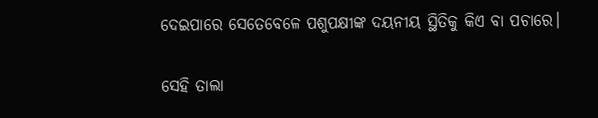ଦେଇପାରେ ସେତେବେଳେ ପଶୁପକ୍ଷୀଙ୍କ ଦୟନୀୟ ସ୍ଥିତିକୁ କିଏ ବା ପଚାରେ।

ସେହି ତାଲା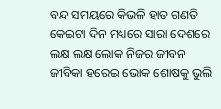ବନ୍ଦ ସମୟରେ କିଭଳି ହାତ ଗଣତି କେଇଟା ଦିନ ମଧ୍ୟରେ ସାରା ଦେଶରେ ଲକ୍ଷ ଲକ୍ଷ ଲୋକ ନିଜର ଜୀବନ ଜୀବିକା ହରେଇ ଭୋକ ଶୋଷକୁ ଭୁଲି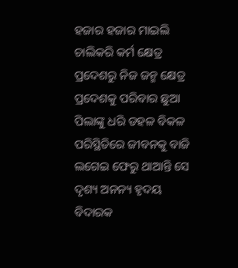ହଜାର ହଜାର ମାଇଲି ଚାଲିକରି କର୍ମ କ୍ଷେତ୍ର ପ୍ରଦେଶରୁ ନିଜ ଜନ୍ମ କ୍ଷେତ୍ର ପ୍ରଦେଶକୁ ପରିବାର ଛୁଆ ପିଲାଙ୍କୁ ଧରି ଡହଳ ବିକଳ ପରିସ୍ଥିତିରେ ଜୀବନକୁ ବାଜି ଲଗେଇ ଫେରୁ ଥାଆନ୍ତି ସେ ଦୃଶ୍ୟ ଅନନ୍ୟ ହୃଦୟ ବିଦାରକ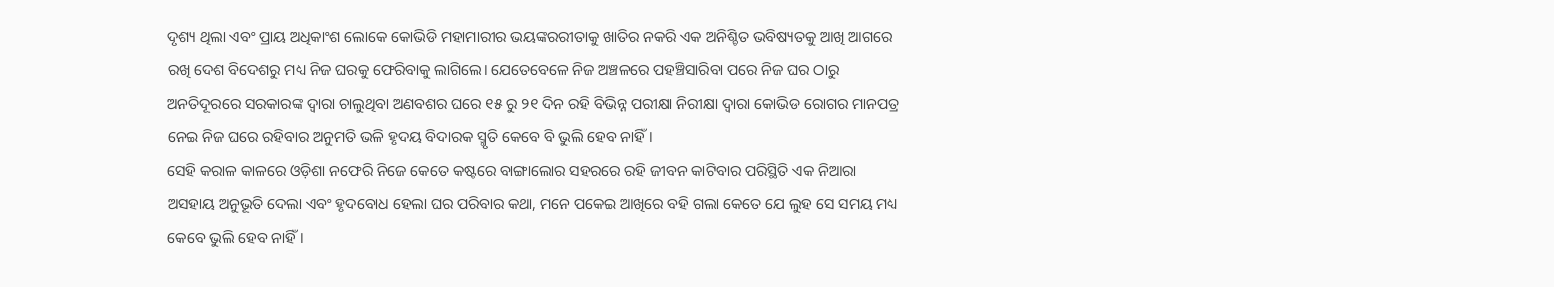ଦୃଶ୍ୟ ଥିଲା ଏବଂ ପ୍ରାୟ ଅଧିକାଂଶ ଲୋକେ କୋଭିଡି ମହାମାରୀର ଭୟଙ୍କରରୀତାକୁ ଖାତିର ନକରି ଏକ ଅନିଶ୍ଚିତ ଭବିଷ୍ୟତକୁ ଆଖି ଆଗରେ ରଖି ଦେଶ ବିଦେଶରୁ ମଧ୍ୟ ନିଜ ଘରକୁ ଫେରିବାକୁ ଲାଗିଲେ। ଯେତେବେଳେ ନିଜ ଅଞ୍ଚଳରେ ପହଞ୍ଚିସାରିବା ପରେ ନିଜ ଘର ଠାରୁ ଅନତିଦୂରରେ ସରକାରଙ୍କ ଦ୍ଵାରା ଚାଲୁଥିବା ଅଣବଶର ଘରେ ୧୫ ରୁ ୨୧ ଦିନ ରହି ବିଭିନ୍ନ ପରୀକ୍ଷା ନିରୀକ୍ଷା ଦ୍ଵାରା କୋଭିଡ ରୋଗର ମାନପତ୍ର ନେଇ ନିଜ ଘରେ ରହିବାର ଅନୁମତି ଭଳି ହୃଦୟ ବିଦାରକ ସ୍ମୃତି କେବେ ବି ଭୁଲି ହେବ ନାହିଁ।
ସେହି କରାଳ କାଳରେ ଓଡ଼ିଶା ନଫେରି ନିଜେ କେତେ କଷ୍ଟରେ ବାଙ୍ଗାଲୋର ସହରରେ ରହି ଜୀବନ କାଟିବାର ପରିସ୍ଥିତି ଏକ ନିଆରା ଅସହାୟ ଅନୁଭୂତି ଦେଲା ଏବଂ ହୃଦବୋଧ ହେଲା ଘର ପରିବାର କଥା, ମନେ ପକେଇ ଆଖିରେ ବହି ଗଲା କେତେ ଯେ ଲୁହ ସେ ସମୟ ମଧ୍ୟ କେବେ ଭୁଲି ହେବ ନାହିଁ।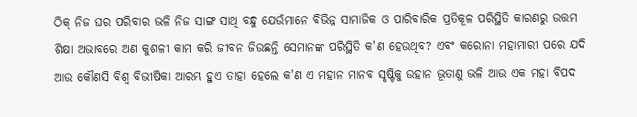ଠିକ୍ ନିଜ ଘର ପରିବାର ଭଳି ନିଜ ସାଙ୍ଗ ସାଥି ବନ୍ଧୁ ଯେଉଁମାନେ ବିଭିନ୍ନ ସାମାଜିକ ଓ ପାରିବାରିକ ପ୍ରତିକୂଳ ପରିସ୍ଥିତି କାରଣରୁ ଉତ୍ତମ ଶିକ୍ଷା ଅଭାବରେ ଅଣ କୁଶଳୀ କାମ କରି ଜୀବନ ଜିଉଛନ୍ତି ସେମାନଙ୍କ ପରିସ୍ଥିତି କ'ଣ ହେଉଥିବ? ଏବଂ କରୋନା ମହାମାରୀ ପରେ ଯଦି ଆଉ କୌଣସି ବିଶ୍ଵ ବିଭୀଷିକା ଆରମ୍ଭ ହୁଏ ତାହା ହେଲେ କ'ଣ ଏ ମହାନ ମାନବ ସୃଷ୍ଟିକୁ ଉହାନ ଭୂତାଣୁ ଭଳି ଆଉ ଏକ ମହା ବିପଦ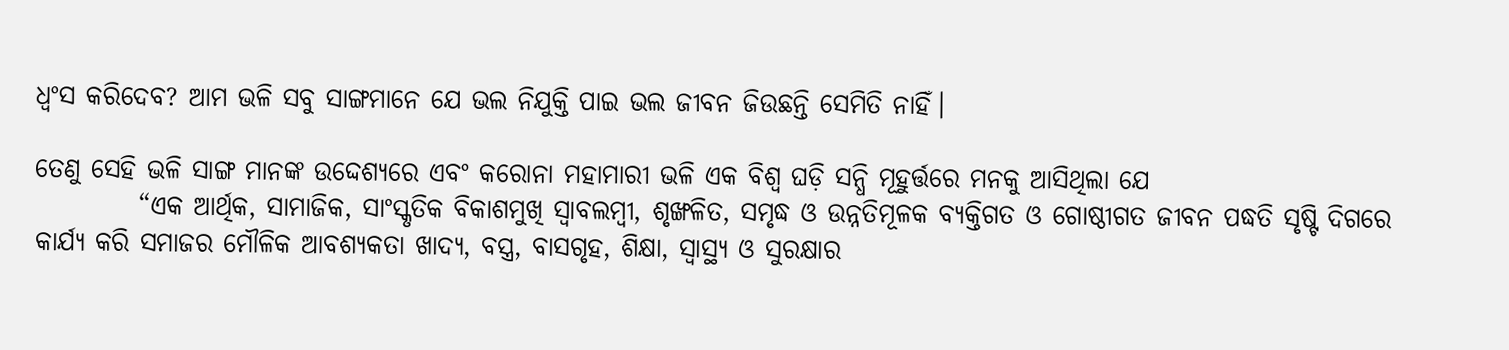ଧ୍ଵଂସ କରିଦେବ? ଆମ ଭଳି ସବୁ ସାଙ୍ଗମାନେ ଯେ ଭଲ ନିଯୁକ୍ତି ପାଇ ଭଲ ଜୀବନ ଜିଉଛନ୍ତି ସେମିତି ନାହିଁ।

ତେଣୁ ସେହି ଭଳି ସାଙ୍ଗ ମାନଙ୍କ ଉଦ୍ଦେଶ୍ୟରେ ଏବଂ କରୋନା ମହାମାରୀ ଭଳି ଏକ ବିଶ୍ଵ ଘଡ଼ି ସନ୍ଧି ମୂହୁର୍ତ୍ତରେ ମନକୁ ଆସିଥିଲା ଯେ
          “ଏକ ଆର୍ଥିକ, ସାମାଜିକ, ସାଂସ୍କୃତିକ ବିକାଶମୁଖି ସ୍ବାବଲମ୍ବୀ, ଶୃଙ୍ଖଳିତ, ସମୃଦ୍ଧ ଓ ଉନ୍ନତିମୂଳକ ବ୍ୟକ୍ତିଗତ ଓ ଗୋଷ୍ଠୀଗତ ଜୀବନ ପଦ୍ଧତି ସୃଷ୍ଟି ଦିଗରେ କାର୍ଯ୍ୟ କରି ସମାଜର ମୌଳିକ ଆବଶ୍ୟକତା ଖାଦ୍ୟ, ବସ୍ତ୍ର, ବାସଗୃହ, ଶିକ୍ଷା, ସ୍ଵାସ୍ଥ୍ୟ ଓ ସୁରକ୍ଷାର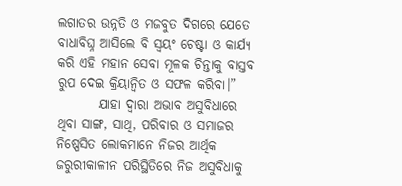ଲଗାତର ଉନ୍ନତି ଓ ମଜବୁତ ଦିଗରେ ଯେତେ ବାଧାବିଘ୍ନ ଆସିଲେ ବି ସ୍ଵୟଂ ଚେଷ୍ଟା ଓ କାର୍ଯ୍ୟ କରି ଏହି ମହାନ ସେବା ମୂଳକ ଚିନ୍ତାକୁ ବାସ୍ତବ ରୁପ ଦେଇ କ୍ରିୟାନ୍ଵିତ ଓ ସଫଳ କରିବା।”
        ଯାହା ଦ୍ଵାରା ଅଭାବ ଅସୁବିଧାରେ ଥିବା ସାଙ୍ଗ, ସାଥି, ପରିବାର ଓ ସମାଜର ନିଷ୍ପେସିତ ଲୋକମାନେ ନିଜର ଆର୍ଥିକ ଜରୁରୀକାଳୀନ ପରିସ୍ଥିତିରେ ନିଜ ଅସୁବିଧାକୁ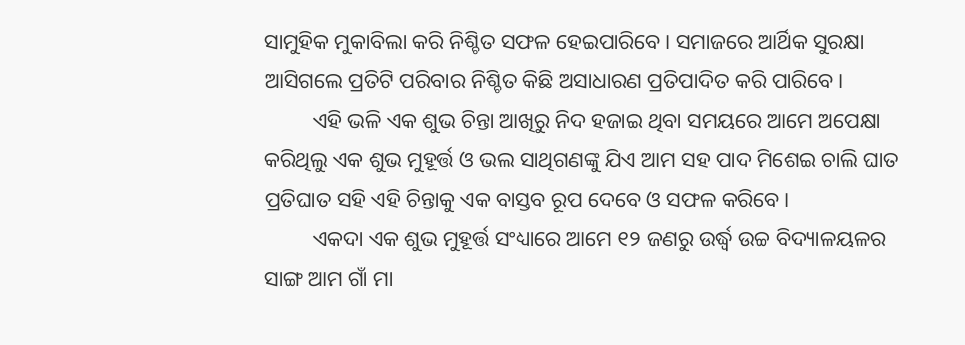ସାମୁହିକ ମୁକାବିଲା କରି ନିଶ୍ଚିତ ସଫଳ ହେଇପାରିବେ। ସମାଜରେ ଆର୍ଥିକ ସୁରକ୍ଷା ଆସିଗଲେ ପ୍ରତିଟି ପରିବାର ନିଶ୍ଚିତ କିଛି ଅସାଧାରଣ ପ୍ରତିପାଦିତ କରି ପାରିବେ।
         ଏହି ଭଳି ଏକ ଶୁଭ ଚିନ୍ତା ଆଖିରୁ ନିଦ ହଜାଇ ଥିବା ସମୟରେ ଆମେ ଅପେକ୍ଷା କରିଥିଲୁ ଏକ ଶୁଭ ମୁହୂର୍ତ୍ତ ଓ ଭଲ ସାଥିଗଣଙ୍କୁ ଯିଏ ଆମ ସହ ପାଦ ମିଶେଇ ଚାଲି ଘାତ ପ୍ରତିଘାତ ସହି ଏହି ଚିନ୍ତାକୁ ଏକ ବାସ୍ତବ ରୂପ ଦେବେ ଓ ସଫଳ କରିବେ।
         ଏକଦା ଏକ ଶୁଭ ମୁହୂର୍ତ୍ତ ସଂଧ୍ୟାରେ ଆମେ ୧୨ ଜଣରୁ ଉର୍ଦ୍ଧ୍ବ ଉଚ୍ଚ ବିଦ୍ୟାଳୟଳର ସାଙ୍ଗ ଆମ ଗାଁ ମା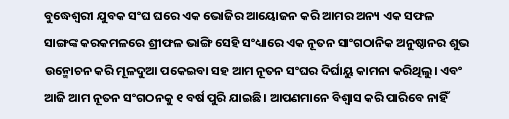ବୁଦ୍ଧେଶ୍ଵରୀ ଯୁବକ ସଂଘ ଘରେ ଏକ ଭୋଜିର ଆୟୋଜନ କରି ଆମର ଅନ୍ୟ ଏକ ସଫଳ ସାଙ୍ଗଙ୍କ କରକମଳରେ ଶ୍ରୀଫଳ ଭାଙ୍ଗି ସେହି ସଂଧ୍ୟାରେ ଏକ ନୂତନ ସାଂଗଠାନିକ ଅନୁଷ୍ଠାନର ଶୁଭ ଉନ୍ମୋଚନ କରି ମୂଳଦୁଆ ପକେଇବା ସହ ଆମ ନୂତନ ସଂଘର ଦିର୍ଘାୟୁ କାମନା କରିଥିଲୁ। ଏବଂ ଆଜି ଆମ ନୂତନ ସଂଗଠନକୁ ୧ ବର୍ଷ ପୁରି ଯାଇଛି। ଆପଣମାନେ ବିଶ୍ବାସ କରି ପାରିବେ‌ ନାହିଁ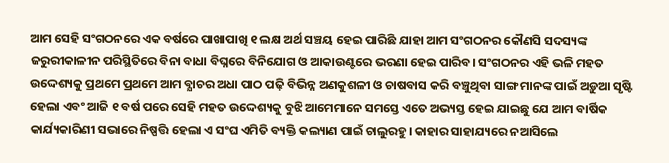ଆମ ସେହି ସଂଗଠନରେ ଏକ ବର୍ଷରେ ପାଖାପାଖି ୧ ଲକ୍ଷ ଅର୍ଥ ସଞ୍ଚୟ ହେଇ ପାରିଛି ଯାହା ଆମ ସଂଗଠନର କୌଣସି ସଦସ୍ୟଙ୍କ ଜରୁରୀକାଳୀନ ପରିସ୍ଥିତିରେ ବିନା ବାଧା ବିଘ୍ନରେ ବିନିଯୋଗ ଓ ଆକାଉଣ୍ଟରେ ଭରଣା ହେଇ ପାରିବ। ସଂଗଠନର ଏହି ଭଳି ମହତ ଉଦ୍ଦେଶ୍ୟକୁ ପ୍ରଥମେ ପ୍ରଥମେ ଆମ ବ୍ଯାଚର ଅଧା ପାଠ ପଢ଼ି ବିଭିନ୍ନ ଅଣକୁଶଳୀ ଓ ଚାଷବାସ କରି ବଞ୍ଚୁଥିବା ସାଙ୍ଗ ମାନଙ୍କ ପାଇଁ ଅଡ଼ୁଆ ସୃଷ୍ଟି ହେଲା ଏବଂ ଆଜି ୧ ବର୍ଷ ପରେ ସେହି ମହତ ଉଦ୍ଦେଶ୍ୟକୁ ବୁଝି ଆମେମାନେ ସମସ୍ତେ ଏତେ ଅଭ୍ୟସ୍ତ ହେଇ ଯାଇଛୁ ଯେ ଆମ ବାର୍ଷିକ କାର୍ଯ୍ୟକାରିଣୀ ସଭାରେ ନିଷ୍ପତ୍ତି ହେଲା ଏ ସଂଘ ଏମିତି ବ୍ୟକ୍ତି କଲ୍ୟାଣ ପାଇଁ ଚାଲୁରହୁ। କାହାର ସାହାଯ୍ୟରେ ନଆସିଲେ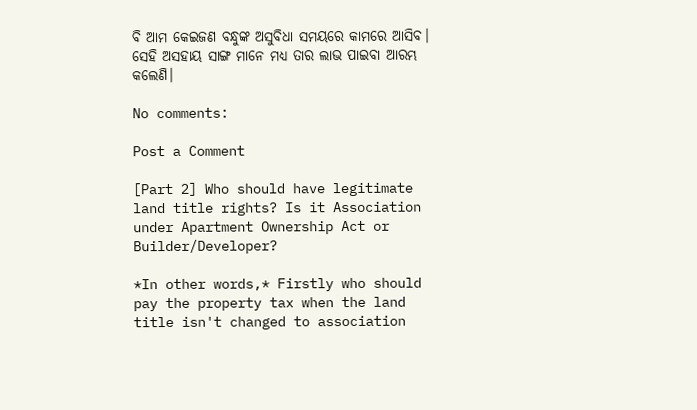ବି ଆମ କେଇଜଣ ବନ୍ଧୁଙ୍କ ଅସୁବିଧା ସମୟରେ କାମରେ ଆସିବ। ସେହି ଅସହାୟ ସାଙ୍ଗ ମାନେ ମଧ୍ୟ ତାର ଲାଭ ପାଇବା ଆରମ୍ଭ କଲେଣି।

No comments:

Post a Comment

[Part 2] Who should have legitimate land title rights? Is it Association under Apartment Ownership Act or Builder/Developer?

*In other words,* Firstly who should pay the property tax when the land title isn't changed to association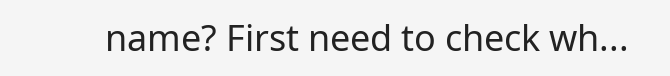name? First need to check wh...